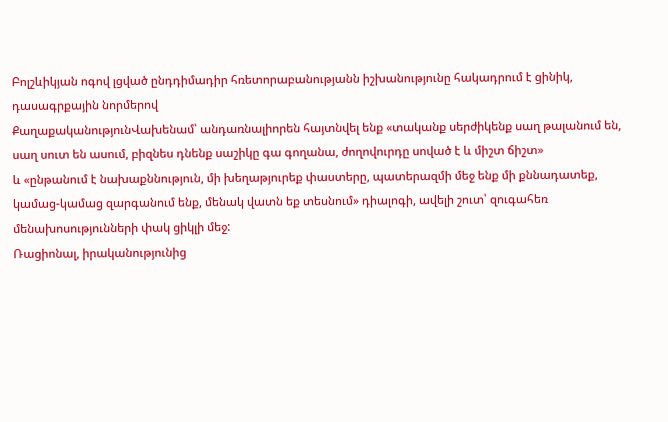Բոլշևիկյան ոգով լցված ընդդիմադիր հռետորաբանությանն իշխանությունը հակադրում է ցինիկ, դասագրքային նորմերով
ՔաղաքականությունՎախենամ՝ անդառնալիորեն հայտնվել ենք «տականք սերժիկենք սաղ թալանում են, սաղ սուտ են ասում, բիզնես դնենք սաշիկը գա գողանա, ժողովուրդը սոված է և միշտ ճիշտ»
և «ընթանում է նախաքննություն, մի խեղաթյուրեք փաստերը, պատերազմի մեջ ենք մի քննադատեք, կամաց-կամաց զարգանում ենք, մենակ վատն եք տեսնում» դիալոգի, ավելի շուտ՝ զուգահեռ մենախոսությունների փակ ցիկլի մեջ:
Ռացիոնալ, իրականությունից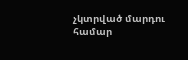չկտրված մարդու համար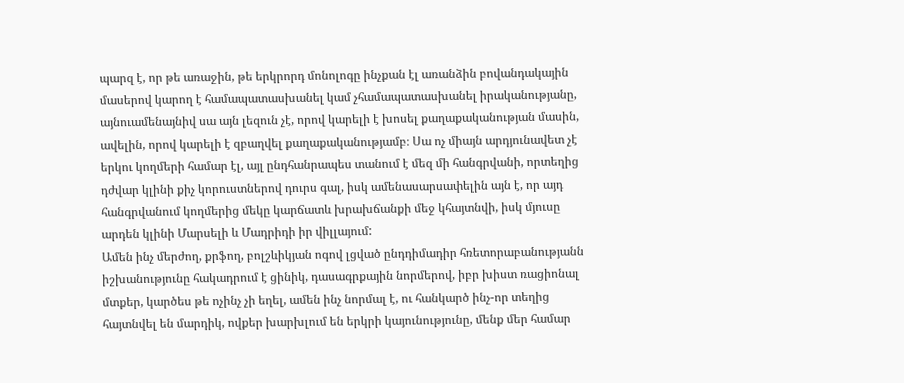պարզ է, որ թե առաջին, թե երկրորդ մոնոլոգը ինչքան էլ առանձին բովանդակային մասերով կարող է համապատասխանել կամ չհամապատասխանել իրականությանը, այնուամենայնիվ սա այն լեզուն չէ, որով կարելի է խոսել քաղաքականության մասին, ավելին, որով կարելի է զբաղվել քաղաքականությամբ։ Սա ոչ միայն արդյունավետ չէ երկու կողմերի համար էլ, այլ ընդհանրապես տանում է մեզ մի հանգրվանի, որտեղից դժվար կլինի քիչ կորուստներով դուրս գալ, իսկ ամենասարսափելին այն է, որ այդ հանգրվանում կողմերից մեկը կարճատև խրախճանքի մեջ կհայտնվի, իսկ մյուսը արդեն կլինի Մարսելի և Մադրիդի իր վիլլայում:
Ամեն ինչ մերժող, քրֆող, բոլշևիկյան ոգով լցված ընդդիմադիր հռետորաբանությանն իշխանությունը հակադրում է ցինիկ, դասագրքային նորմերով, իբր խիստ ռացիոնալ մտքեր, կարծես թե ոչինչ չի եղել, ամեն ինչ նորմալ է, ու հանկարծ ինչ-որ տեղից հայտնվել են մարդիկ, ովքեր խարխլում են երկրի կայունությունը, մենք մեր համար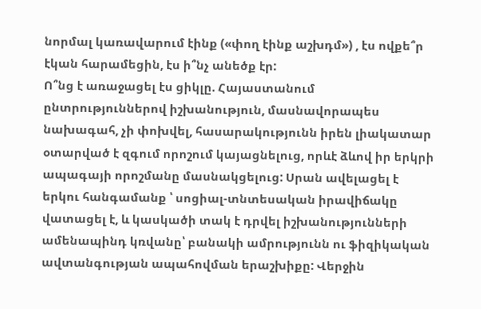նորմալ կառավարում էինք («փող էինք աշխդմ») , էս ովքե՞ր էկան հարամեցին, էս ի՞նչ անեծք էր:
Ո՞նց է առաջացել էս ցիկլը. Հայաստանում ընտրություններով իշխանություն, մասնավորապես նախագահ, չի փոխվել, հասարակությունն իրեն լիակատար օտարված է զգում որոշում կայացնելուց, որևէ ձևով իր երկրի ապագայի որոշմանը մասնակցելուց: Սրան ավելացել է երկու հանգամանք ՝ սոցիալ-տնտեսական իրավիճակը վատացել է, և կասկածի տակ է դրվել իշխանությունների ամենապինդ կռվանը՝ բանակի ամրությունն ու ֆիզիկական ավտանգության ապահովման երաշխիքը: Վերջին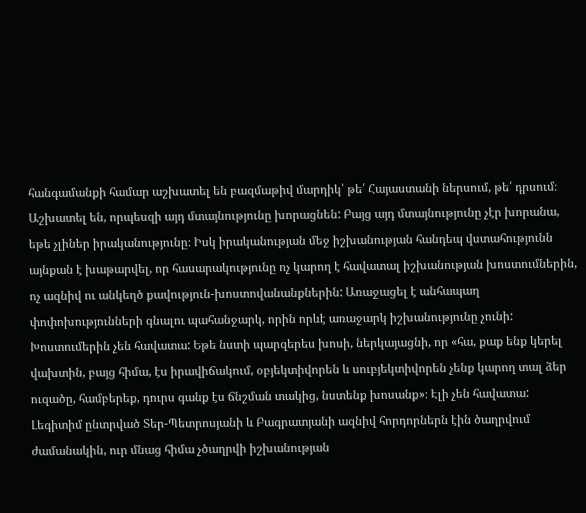հանգամանքի համար աշխատել են բազմաթիվ մարդիկ՝ թե՛ Հայաստանի ներսում, թե՛ դրսում։ Աշխատել են, որպեսզի այդ մտայնությունը խորացնեն: Բայց այդ մտայնությունը չէր խորանա, եթե չլիներ իրականությունը։ Իսկ իրականության մեջ իշխանության հանդեպ վստահությունն այնքան է խաթարվել, որ հասարակությունը ոչ կարող է հավատալ իշխանության խոստումներին, ոչ ազնիվ ու անկեղծ քավություն-խոստովանանքներին: Առաջացել է անհապաղ փոփոխությունների գնալու պահանջարկ, որին որևէ առաջարկ իշխանությունը չունի: Խոստումերին չեն հավատա: Եթե նստի պարզերես խոսի, ներկայացնի, որ «հա, քաք ենք կերել վախտին, բայց հիմա, էս իրավիճակում, օբյեկտիվորեն և սուբյեկտիվորեն չենք կարող տալ ձեր ուզածը, համբերեք, դուրս գանք էս ճնշման տակից, նստենք խոսանք»։ Էլի չեն հավատա: Լեգիտիմ ընտրված Տեր-Պետրոսյանի և Բագրատյանի ազնիվ հորդորներն էին ծաղրվում ժամանակին, ուր մնաց հիմա չծաղրվի իշխանության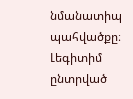նմանատիպ պահվածքը։ Լեգիտիմ ընտրված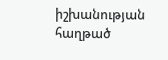իշխանության հաղթած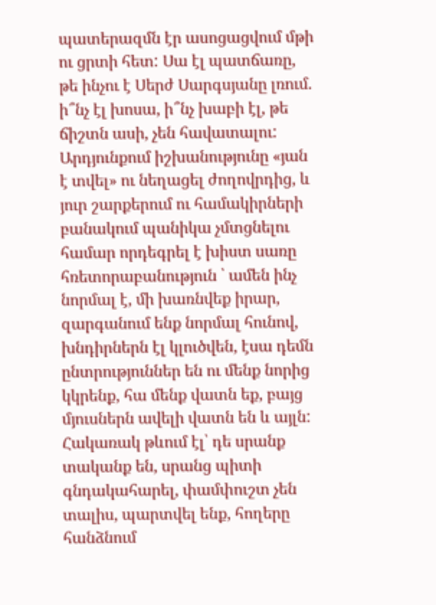պատերազմն էր ասոցացվում մթի ու ցրտի հետ: Սա էլ պատճառը, թե ինչու է Սերժ Սարգսյանը լռում. ի՞նչ էլ խոսա, ի՞նչ խաբի էլ, թե ճիշտն ասի, չեն հավատալու:
Արդյունքում իշխանությունը «յան է տվել» ու նեղացել ժողովրդից, և յուր շարքերում ու համակիրների բանակում պանիկա չմտցնելու համար որդեգրել է խիստ սառը հռետորաբանություն ՝ ամեն ինչ նորմալ է, մի խառնվեք իրար, զարգանում ենք նորմալ հունով, խնդիրներն էլ կլուծվեն, էսա դեմն ընտրություններ են ու մենք նորից կկրենք, հա մենք վատն եք, բայց մյուսներն ավելի վատն են և այլն: Հակառակ թևում էլ՝ դե սրանք տականք են, սրանց պիտի գնդակահարել, փամփուշտ չեն տալիս, պարտվել ենք, հողերը հանձնում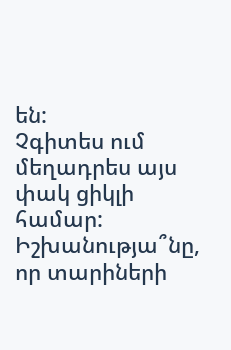են:
Չգիտես ում մեղադրես այս փակ ցիկլի համար: Իշխանությա՞նը, որ տարիների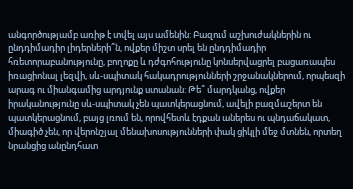անգործությամբ առիթ է տվել այս ամենին: Բազում աշխուժակներին ու ընդդիմադիր լիդերների՞ն, ովքեր միշտ սրել են ընդդիմադիր հռետորաբանությունը, բողոքը և դժգոհությունը կոնսերվացրել բացառապես իռացիոնալ լեզվի, սև-սպիտակ հակադրությունների շրջանակներում, որպեսզի արագ ու միանգամից արդյունք ստանան: Թե՞ մարդկանց, ովքեր իրականությունը սև-սպիտակ չեն պատկերացնում, ավելի բազմաշերտ են պատկերացնում, բայց լռում են, որովհետև էդքան աներես ու պնդաճակատ, միագիծ չեն, որ վերոնշյալ մենախոսությունների փակ ցիկլի մեջ մտնեն, որտեղ նրանցից անընդհատ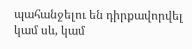պահանջելու են դիրքավորվել կամ սև, կամ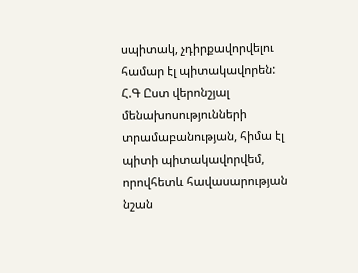սպիտակ, չդիրքավորվելու համար էլ պիտակավորեն:
Հ.Գ Ըստ վերոնշյալ մենախոսությունների տրամաբանության, հիմա էլ պիտի պիտակավորվեմ, որովհետև հավասարության նշան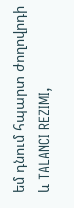եմ դնում հպարտ ժողովրդի և TALANCI REZIMI,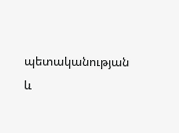պետականության և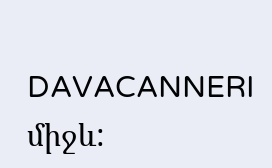DAVACANNERI միջև: